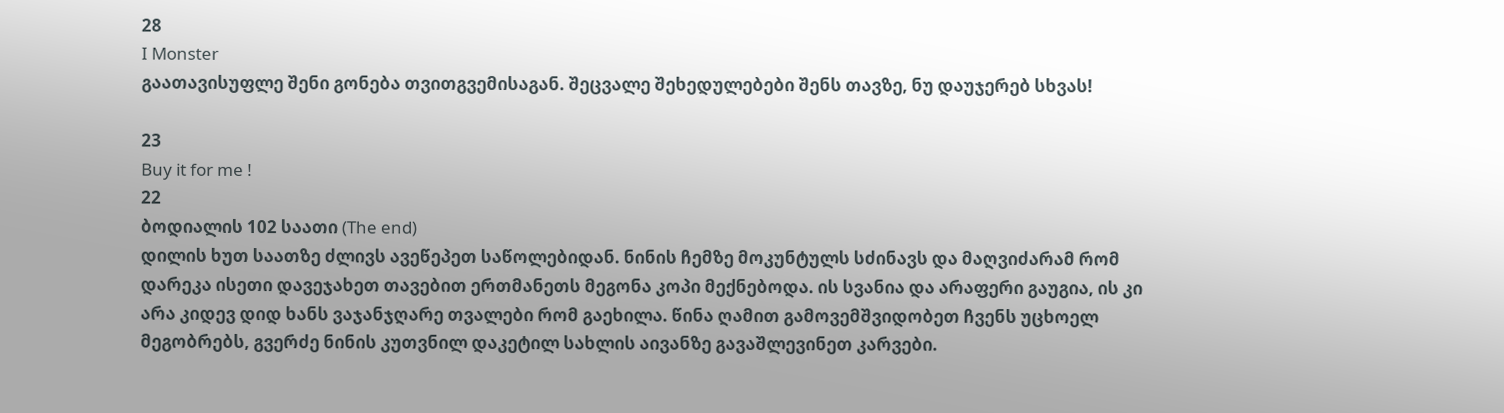28
I Monster
გაათავისუფლე შენი გონება თვითგვემისაგან. შეცვალე შეხედულებები შენს თავზე, ნუ დაუჯერებ სხვას!

23
Buy it for me !
22
ბოდიალის 102 საათი (The end)
დილის ხუთ საათზე ძლივს ავეწეპეთ საწოლებიდან. ნინის ჩემზე მოკუნტულს სძინავს და მაღვიძარამ რომ დარეკა ისეთი დავეჯახეთ თავებით ერთმანეთს მეგონა კოპი მექნებოდა. ის სვანია და არაფერი გაუგია, ის კი არა კიდევ დიდ ხანს ვაჯანჯღარე თვალები რომ გაეხილა. წინა ღამით გამოვემშვიდობეთ ჩვენს უცხოელ მეგობრებს, გვერძე ნინის კუთვნილ დაკეტილ სახლის აივანზე გავაშლევინეთ კარვები.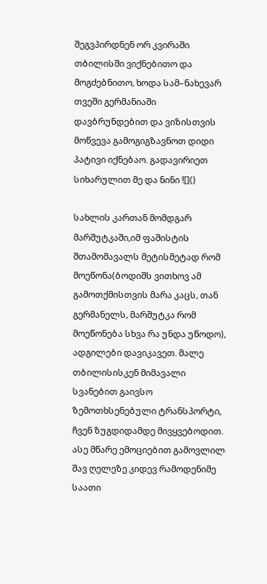შეგვპირდნენ ორ კვირაში თბილისში ვიქნებითო და მოგძებნითო, ხოდა სამ–ნახევარ თვეში გერმანიაში დავბრუნდებით და ვიზისთვის მოწვევა გამოგიგზავნოთ დიდი პატივი იქნებაო. გადავირიეთ სიხარულით მე და ნინი ![]()

სახლის კართან მომდგარ მარშუტკაში,იმ ფაშისტის შთამომავალს მეტისმეტად რომ მოეწონა(ბოდიშს ვითხოვ ამ გამოთქმისთვის მარა კაცს, თან გერმანელს, მარშუტკა რომ მოეწონება სხვა რა უნდა უწოდო), ადგილები დავიკავეთ. მალე თბილისისკენ მიმავალი სვანებით გაივსო ზემოთხსენებული ტრანსპორტი, ჩვენ ზუგდიდამდე მივყვებოდით. ასე მწარე ემოციებით გამოვლილ შავ ღელეზე კიდევ რამოდენიმე საათი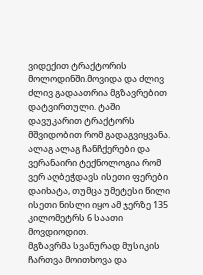ვიდექით ტრაქტორის მოლოდინში.მოვიდა და ძლივ ძლივ გადაათრია მგზავრებით დატვირთული. ტაში დავუკარით ტრაქტორს მშვიდობით რომ გადაგვიყვანა. ალაგ ალაგ ჩანჩქერები და ვერანაირი ტექნოლოგია რომ ვერ აღბეჭდავს ისეთი ფერები დაიხატა, თუმცა უმეტესი წილი ისეთი ნისლი იყო ამ ჯერზე 135 კილომეტრს 6 საათი მოვდიოდით.
მგზავრმა სვანურად მუსიკის ჩართვა მოითხოვა და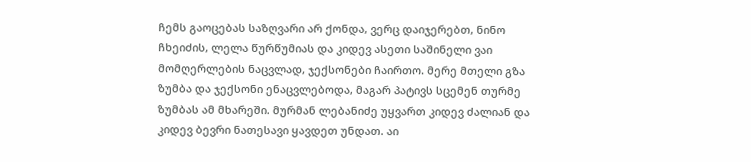ჩემს გაოცებას საზღვარი არ ქონდა, ვერც დაიჯერებთ, ნინო ჩხეიძის, ლელა წურწუმიას და კიდევ ასეთი საშინელი ვაი მომღერლების ნაცვლად, ჯექსონები ჩაირთო. მერე მთელი გზა ზუმბა და ჯექსონი ენაცვლებოდა, მაგარ პატივს სცემენ თურმე ზუმბას ამ მხარეში. მურმან ლებანიძე უყვართ კიდევ ძალიან და კიდევ ბევრი ნათესავი ყავდეთ უნდათ. აი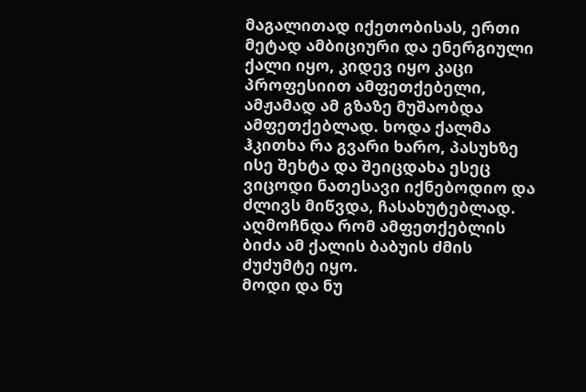მაგალითად იქეთობისას, ერთი მეტად ამბიციური და ენერგიული ქალი იყო, კიდევ იყო კაცი პროფესიით ამფეთქებელი, ამჟამად ამ გზაზე მუშაობდა ამფეთქებლად. ხოდა ქალმა ჰკითხა რა გვარი ხარო, პასუხზე ისე შეხტა და შეიცდახა ესეც ვიცოდი ნათესავი იქნებოდიო და ძლივს მიწვდა, ჩასახუტებლად. აღმოჩნდა რომ ამფეთქებლის ბიძა ამ ქალის ბაბუის ძმის ძუძუმტე იყო.
მოდი და ნუ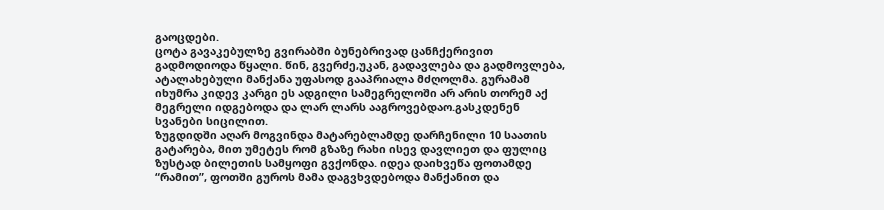გაოცდები.
ცოტა გავაკებულზე გვირაბში ბუნებრივად ცანჩქერივით გადმოდიოდა წყალი. წინ, გვერძე,უკან, გადავლება და გადმოვლება, ატალახებული მანქანა უფასოდ გააპრიალა მძღოლმა. გურამამ იხუმრა კიდევ კარგი ეს ადგილი სამეგრელოში არ არის თორემ აქ მეგრელი იდგებოდა და ლარ ლარს ააგროვებდაო.გასკდენენ სვანები სიცილით.
ზუგდიდში აღარ მოგვინდა მატარებლამდე დარჩენილი 10 საათის გატარება, მით უმეტეს რომ გზაზე რახი ისევ დავლიეთ და ფულიც ზუსტად ბილეთის სამყოფი გვქონდა. იდეა დაიხვეწა ფოთამდე “რამით”, ფოთში გუროს მამა დაგვხვდებოდა მანქანით და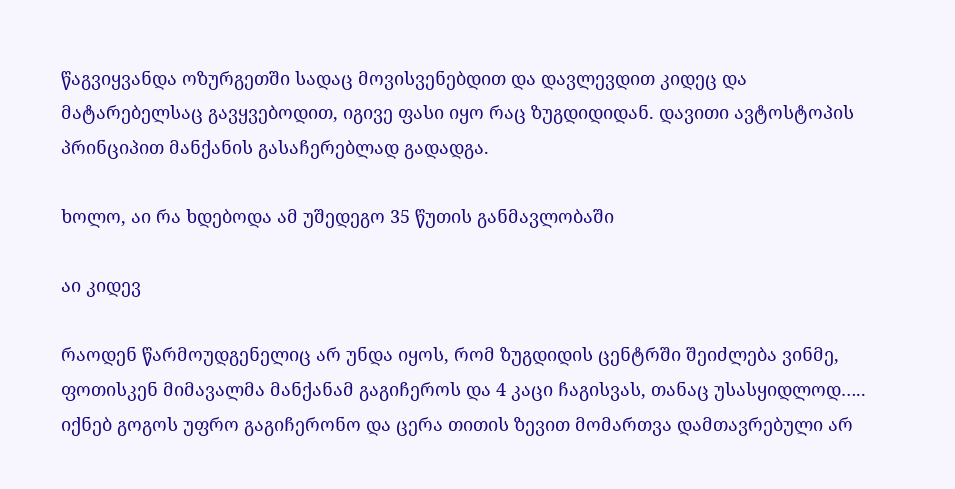წაგვიყვანდა ოზურგეთში სადაც მოვისვენებდით და დავლევდით კიდეც და მატარებელსაც გავყვებოდით, იგივე ფასი იყო რაც ზუგდიდიდან. დავითი ავტოსტოპის პრინციპით მანქანის გასაჩერებლად გადადგა.

ხოლო, აი რა ხდებოდა ამ უშედეგო 35 წუთის განმავლობაში

აი კიდევ

რაოდენ წარმოუდგენელიც არ უნდა იყოს, რომ ზუგდიდის ცენტრში შეიძლება ვინმე, ფოთისკენ მიმავალმა მანქანამ გაგიჩეროს და 4 კაცი ჩაგისვას, თანაც უსასყიდლოდ….. იქნებ გოგოს უფრო გაგიჩერონო და ცერა თითის ზევით მომართვა დამთავრებული არ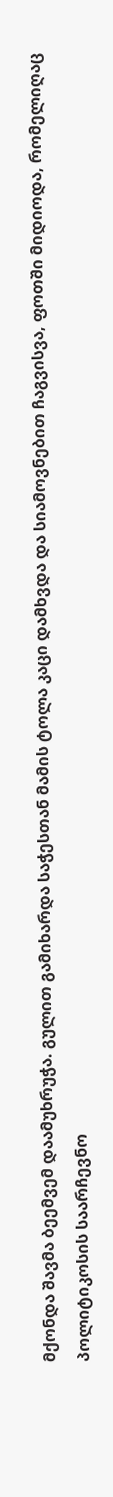მქონდა შავმა ბეემვემ დაამუხრუჭა. გულით გამიხარდა საჭესთან მამის ტოლა კაცი დამხვდა და სიამოვნებით ჩაგვისვა, ფოთში მიდიოდა, რომელიღაც პოლიტიკოსის საარჩევნო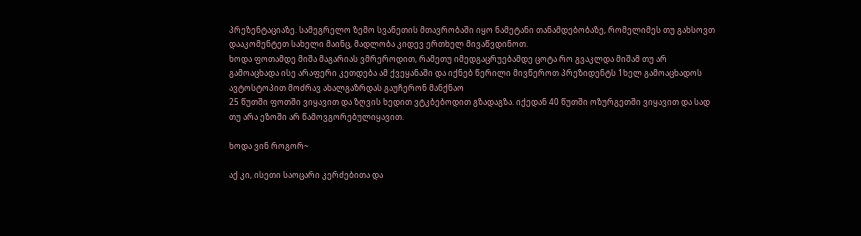პრეზენტაციაზე. სამეგრელო ზემო სვანეთის მთავრობაში იყო ნამეტანი თანამდებობაზე, რომელიმეს თუ გახსოვთ დააკომენტეთ სახელი მაინც, მადლობა კიდევ ერთხელ მივაწვდინოთ.
ხოდა ფოთამდე მიშა მაგარიას ვმრეროდით, რამეთუ იმედგაცრუებამდე ცოტა რო გვაკლდა მიშამ თუ არ გამოაცხადა ისე არაფერი კეთდება ამ ქვეყანაში და იქნებ წერილი მივწეროთ პრეზიდენტს 1ხელ გამოაცხადოს ავტოსტოპით მოძრავ ახალგაზრდას გაუჩერონ მანქნაო
25 წუთში ფოთში ვიყავით და ზღვის ხედით ვტკბებოდით გზადაგზა. იქედან 40 წუთში ოზურგეთში ვიყავით და სად თუ არა ეზოში არ წამოვგორებულიყავით.

ხოდა ვინ როგორ~

აქ კი, ისეთი საოცარი კერძებითა და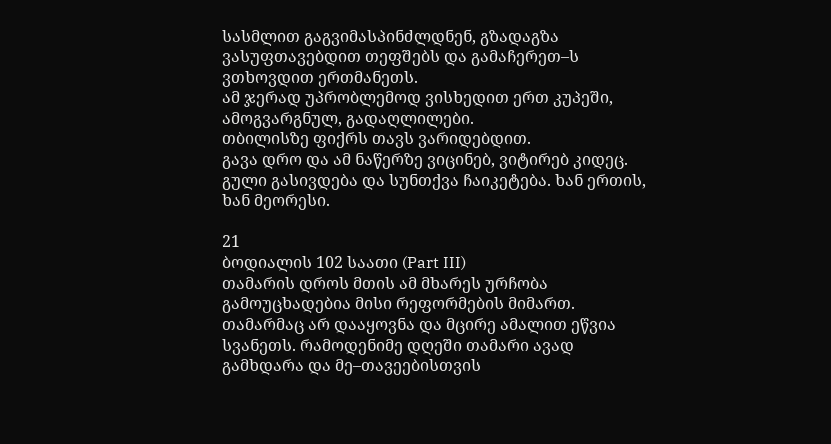სასმლით გაგვიმასპინძლდნენ, გზადაგზა ვასუფთავებდით თეფშებს და გამაჩერეთ–ს ვთხოვდით ერთმანეთს.
ამ ჯერად უპრობლემოდ ვისხედით ერთ კუპეში, ამოგვარგნულ, გადაღლილები.
თბილისზე ფიქრს თავს ვარიდებდით.
გავა დრო და ამ ნაწერზე ვიცინებ, ვიტირებ კიდეც. გული გასივდება და სუნთქვა ჩაიკეტება. ხან ერთის, ხან მეორესი.

21
ბოდიალის 102 საათი (Part III)
თამარის დროს მთის ამ მხარეს ურჩობა გამოუცხადებია მისი რეფორმების მიმართ. თამარმაც არ დააყოვნა და მცირე ამალით ეწვია სვანეთს. რამოდენიმე დღეში თამარი ავად გამხდარა და მე–თავეებისთვის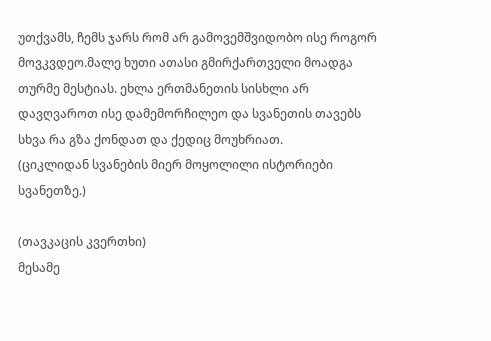უთქვამს, ჩემს ჯარს რომ არ გამოვემშვიდობო ისე როგორ მოვკვდეო.მალე ხუთი ათასი გმირქართველი მოადგა თურმე მესტიას. ეხლა ერთმანეთის სისხლი არ დავღვაროთ ისე დამემორჩილეო და სვანეთის თავებს სხვა რა გზა ქონდათ და ქედიც მოუხრიათ.
(ციკლიდან სვანების მიერ მოყოლილი ისტორიები სვანეთზე.)

(თავკაცის კვერთხი)
მესამე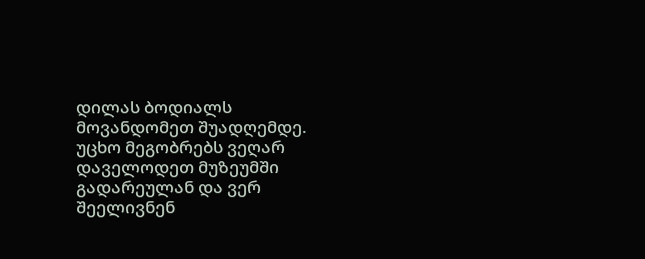დილას ბოდიალს მოვანდომეთ შუადღემდე. უცხო მეგობრებს ვეღარ დაველოდეთ მუზეუმში გადარეულან და ვერ შეელივნენ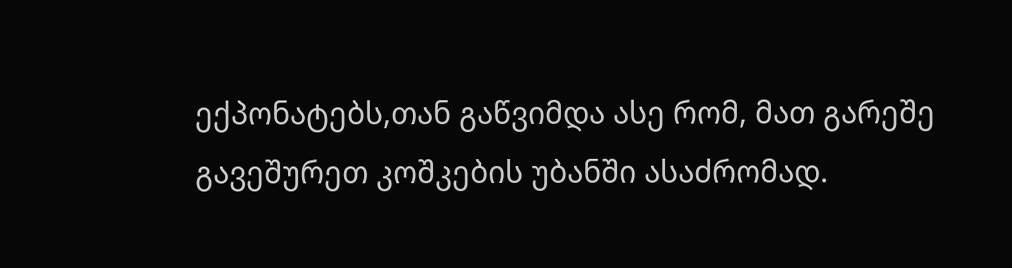ექპონატებს,თან გაწვიმდა ასე რომ, მათ გარეშე გავეშურეთ კოშკების უბანში ასაძრომად.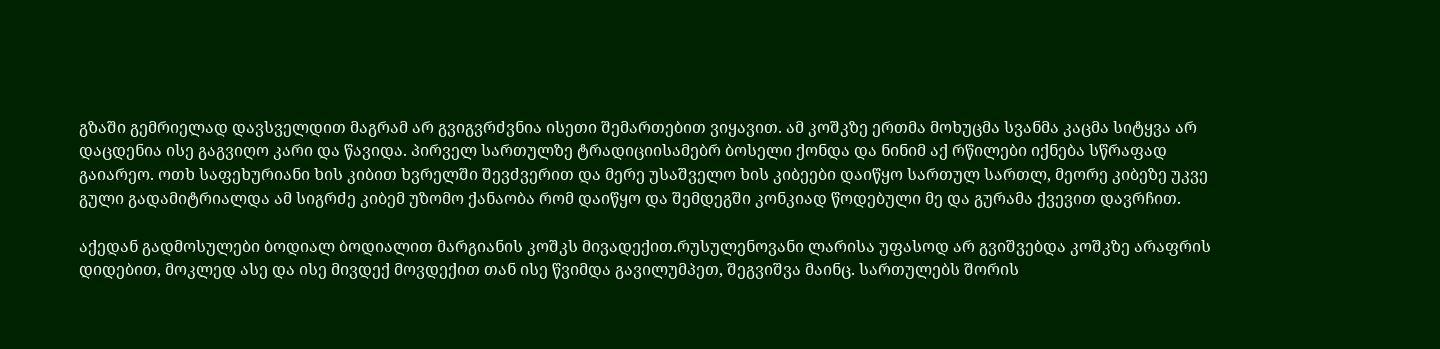გზაში გემრიელად დავსველდით მაგრამ არ გვიგვრძვნია ისეთი შემართებით ვიყავით. ამ კოშკზე ერთმა მოხუცმა სვანმა კაცმა სიტყვა არ დაცდენია ისე გაგვიღო კარი და წავიდა. პირველ სართულზე ტრადიციისამებრ ბოსელი ქონდა და ნინიმ აქ რწილები იქნება სწრაფად გაიარეო. ოთხ საფეხურიანი ხის კიბით ხვრელში შევძვერით და მერე უსაშველო ხის კიბეები დაიწყო სართულ სართლ, მეორე კიბეზე უკვე გული გადამიტრიალდა ამ სიგრძე კიბემ უზომო ქანაობა რომ დაიწყო და შემდეგში კონკიად წოდებული მე და გურამა ქვევით დავრჩით.

აქედან გადმოსულები ბოდიალ ბოდიალით მარგიანის კოშკს მივადექით.რუსულენოვანი ლარისა უფასოდ არ გვიშვებდა კოშკზე არაფრის დიდებით, მოკლედ ასე და ისე მივდექ მოვდექით თან ისე წვიმდა გავილუმპეთ, შეგვიშვა მაინც. სართულებს შორის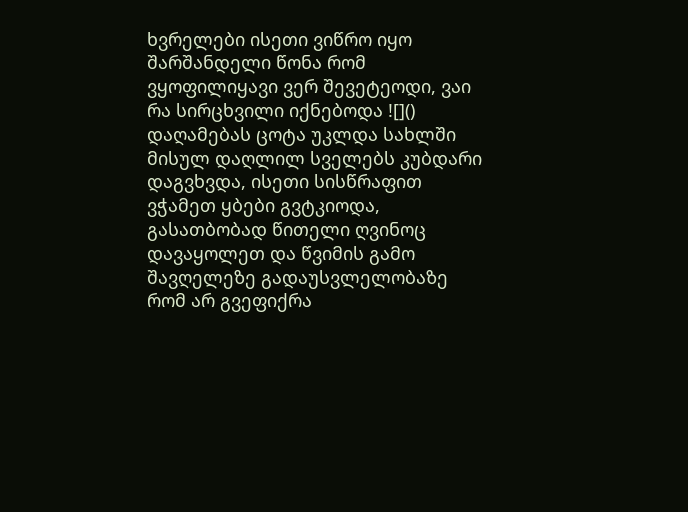ხვრელები ისეთი ვიწრო იყო შარშანდელი წონა რომ ვყოფილიყავი ვერ შევეტეოდი, ვაი რა სირცხვილი იქნებოდა ![]()
დაღამებას ცოტა უკლდა სახლში მისულ დაღლილ სველებს კუბდარი დაგვხვდა, ისეთი სისწრაფით ვჭამეთ ყბები გვტკიოდა, გასათბობად წითელი ღვინოც დავაყოლეთ და წვიმის გამო შავღელეზე გადაუსვლელობაზე რომ არ გვეფიქრა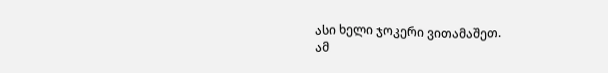ასი ხელი ჯოკერი ვითამაშეთ.
ამ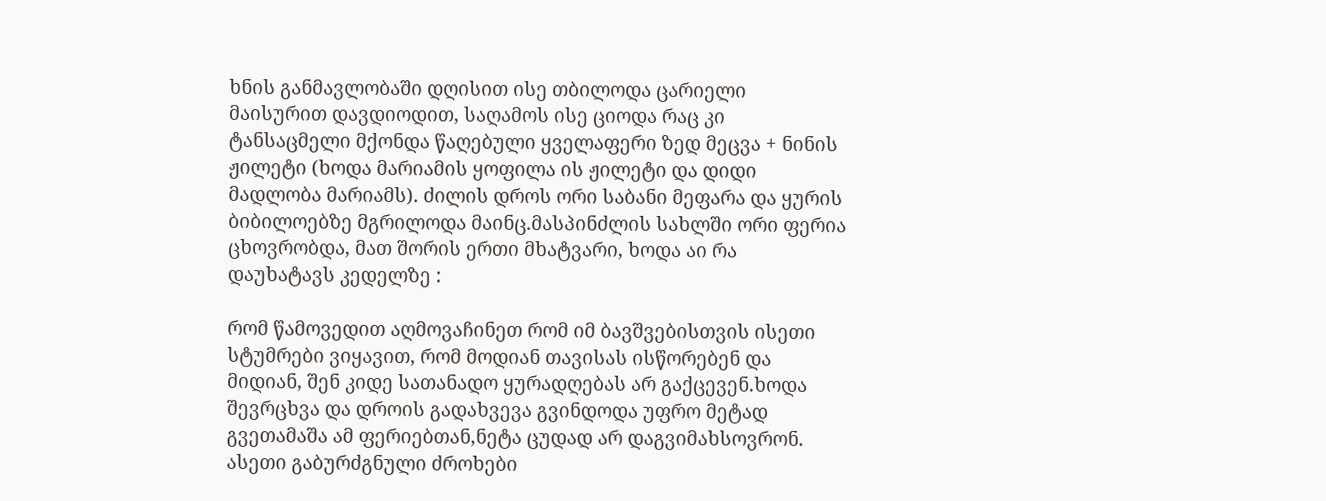ხნის განმავლობაში დღისით ისე თბილოდა ცარიელი მაისურით დავდიოდით, საღამოს ისე ციოდა რაც კი ტანსაცმელი მქონდა წაღებული ყველაფერი ზედ მეცვა + ნინის ჟილეტი (ხოდა მარიამის ყოფილა ის ჟილეტი და დიდი მადლობა მარიამს). ძილის დროს ორი საბანი მეფარა და ყურის ბიბილოებზე მგრილოდა მაინც.მასპინძლის სახლში ორი ფერია ცხოვრობდა, მათ შორის ერთი მხატვარი, ხოდა აი რა დაუხატავს კედელზე :

რომ წამოვედით აღმოვაჩინეთ რომ იმ ბავშვებისთვის ისეთი სტუმრები ვიყავით, რომ მოდიან თავისას ისწორებენ და მიდიან, შენ კიდე სათანადო ყურადღებას არ გაქცევენ.ხოდა შევრცხვა და დროის გადახვევა გვინდოდა უფრო მეტად გვეთამაშა ამ ფერიებთან,ნეტა ცუდად არ დაგვიმახსოვრონ.
ასეთი გაბურძგნული ძროხები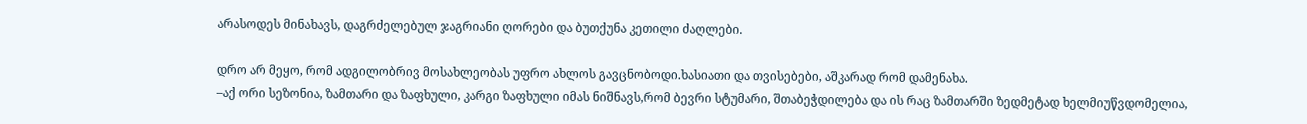არასოდეს მინახავს, დაგრძელებულ ჯაგრიანი ღორები და ბუთქუნა კეთილი ძაღლები.

დრო არ მეყო, რომ ადგილობრივ მოსახლეობას უფრო ახლოს გავცნობოდი.ხასიათი და თვისებები, აშკარად რომ დამენახა.
–აქ ორი სეზონია, ზამთარი და ზაფხული, კარგი ზაფხული იმას ნიშნავს,რომ ბევრი სტუმარი, შთაბეჭდილება და ის რაც ზამთარში ზედმეტად ხელმიუწვდომელია,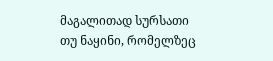მაგალითად სურსათი თუ ნაყინი, რომელზეც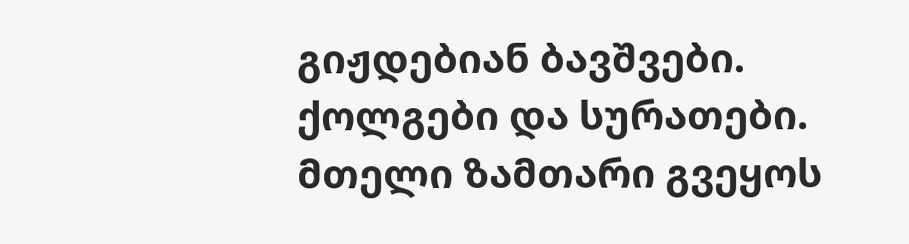გიჟდებიან ბავშვები. ქოლგები და სურათები. მთელი ზამთარი გვეყოს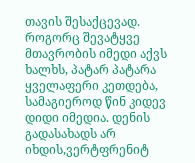თავის შესაქცევად.
როგორც შევატყვე მთავრობის იმედი აქვს ხალხს, პატარ პატარა ყველაფერი კეთდება, სამაგიეროდ წინ კიდევ დიდი იმედია. დენის გადასახადს არ იხდის,ვერტფრენიტ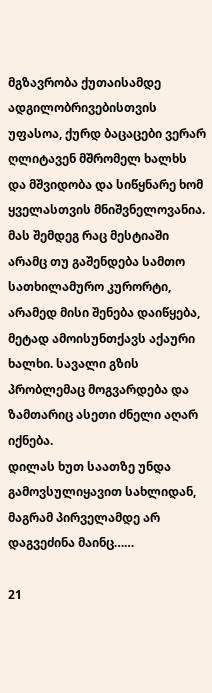მგზავრობა ქუთაისამდე ადგილობრივებისთვის უფასოა, ქურდ ბაცაცები ვერარ ღლიტავენ მშრომელ ხალხს და მშვიდობა და სიწყნარე ხომ ყველასთვის მნიშვნელოვანია. მას შემდეგ რაც მესტიაში არამც თუ გაშენდება სამთო სათხილამურო კურორტი, არამედ მისი შენება დაიწყება, მეტად ამოისუნთქავს აქაური ხალხი. სავალი გზის პრობლემაც მოგვარდება და ზამთარიც ასეთი ძნელი აღარ იქნება.
დილას ხუთ საათზე უნდა გამოვსულიყავით სახლიდან, მაგრამ პირველამდე არ დაგვეძინა მაინც……

21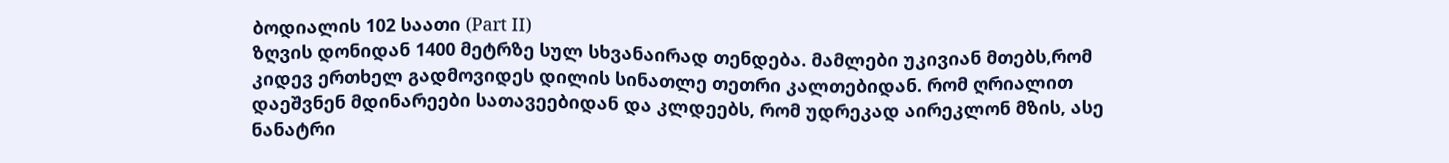ბოდიალის 102 საათი (Part II)
ზღვის დონიდან 1400 მეტრზე სულ სხვანაირად თენდება. მამლები უკივიან მთებს,რომ კიდევ ერთხელ გადმოვიდეს დილის სინათლე თეთრი კალთებიდან. რომ ღრიალით დაეშვნენ მდინარეები სათავეებიდან და კლდეებს, რომ უდრეკად აირეკლონ მზის, ასე ნანატრი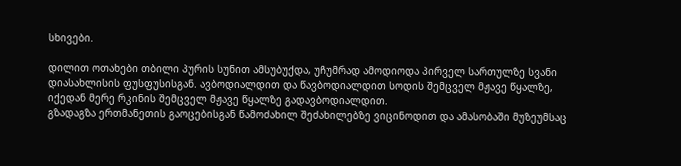სხივები.

დილით ოთახები თბილი პურის სუნით ამსუბუქდა, უჩუმრად ამოდიოდა პირველ სართულზე სვანი დიასახლისის ფუსფუსისგან. ავბოდიალდით და წავბოდიალდით სოდის შემცველ მჟავე წყალზე, იქედან მერე რკინის შემცველ მჟავე წყალზე გადავბოდიალდით.
გზადაგზა ერთმანეთის გაოცებისგან წამოძახილ შეძახილებზე ვიცინოდით და ამასობაში მუზეუმსაც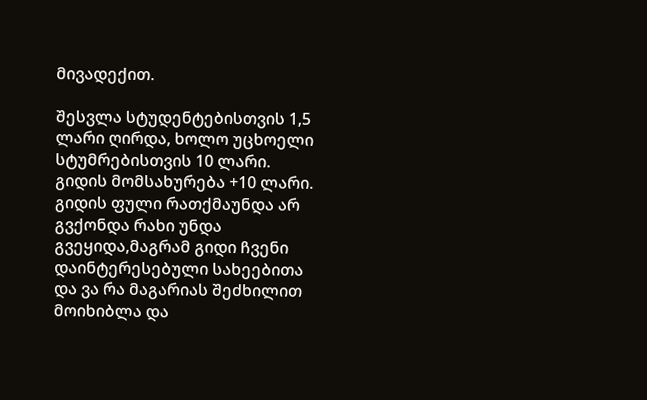მივადექით.

შესვლა სტუდენტებისთვის 1,5 ლარი ღირდა, ხოლო უცხოელი სტუმრებისთვის 10 ლარი. გიდის მომსახურება +10 ლარი. გიდის ფული რათქმაუნდა არ გვქონდა რახი უნდა გვეყიდა,მაგრამ გიდი ჩვენი დაინტერესებული სახეებითა და ვა რა მაგარიას შეძხილით მოიხიბლა და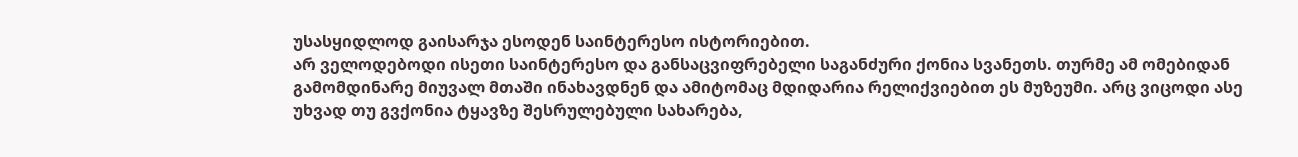უსასყიდლოდ გაისარჯა ესოდენ საინტერესო ისტორიებით.
არ ველოდებოდი ისეთი საინტერესო და განსაცვიფრებელი საგანძური ქონია სვანეთს. თურმე ამ ომებიდან გამომდინარე მიუვალ მთაში ინახავდნენ და ამიტომაც მდიდარია რელიქვიებით ეს მუზეუმი. არც ვიცოდი ასე უხვად თუ გვქონია ტყავზე შესრულებული სახარება,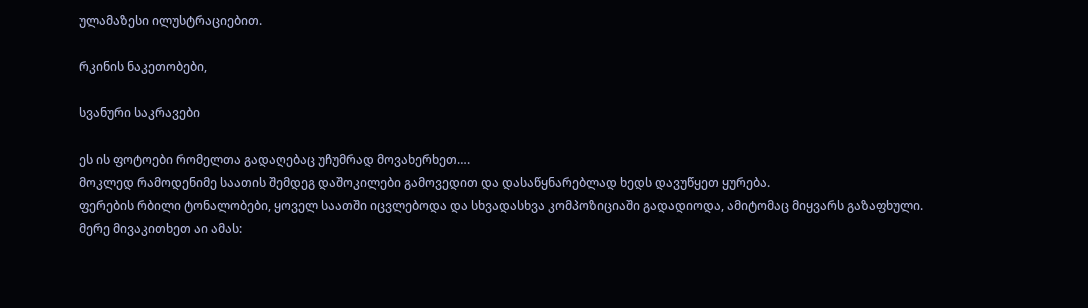ულამაზესი ილუსტრაციებით.

რკინის ნაკეთობები,

სვანური საკრავები

ეს ის ფოტოები რომელთა გადაღებაც უჩუმრად მოვახერხეთ….
მოკლედ რამოდენიმე საათის შემდეგ დაშოკილები გამოვედით და დასაწყნარებლად ხედს დავუწყეთ ყურება.
ფერების რბილი ტონალობები, ყოველ საათში იცვლებოდა და სხვადასხვა კომპოზიციაში გადადიოდა, ამიტომაც მიყვარს გაზაფხული.
მერე მივაკითხეთ აი ამას: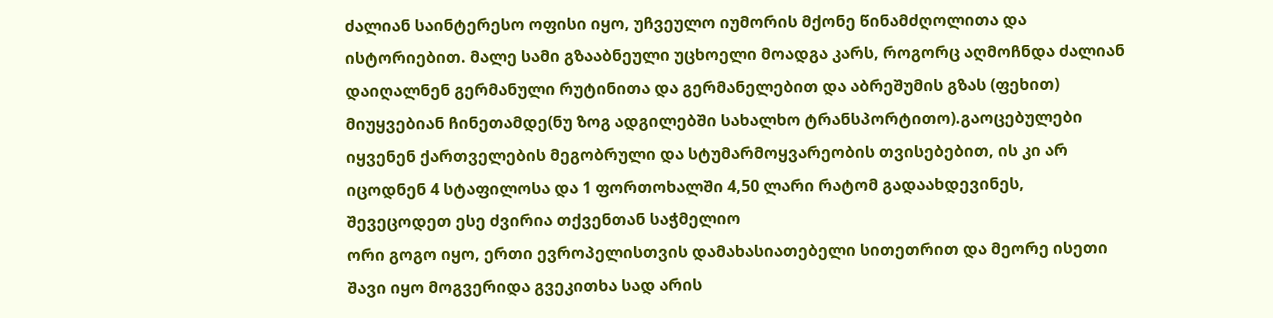ძალიან საინტერესო ოფისი იყო, უჩვეულო იუმორის მქონე წინამძღოლითა და ისტორიებით. მალე სამი გზააბნეული უცხოელი მოადგა კარს, როგორც აღმოჩნდა ძალიან დაიღალნენ გერმანული რუტინითა და გერმანელებით და აბრეშუმის გზას (ფეხით) მიუყვებიან ჩინეთამდე(ნუ ზოგ ადგილებში სახალხო ტრანსპორტითო).გაოცებულები იყვენენ ქართველების მეგობრული და სტუმარმოყვარეობის თვისებებით, ის კი არ იცოდნენ 4 სტაფილოსა და 1 ფორთოხალში 4,50 ლარი რატომ გადაახდევინეს, შევეცოდეთ ესე ძვირია თქვენთან საჭმელიო
ორი გოგო იყო, ერთი ევროპელისთვის დამახასიათებელი სითეთრით და მეორე ისეთი შავი იყო მოგვერიდა გვეკითხა სად არის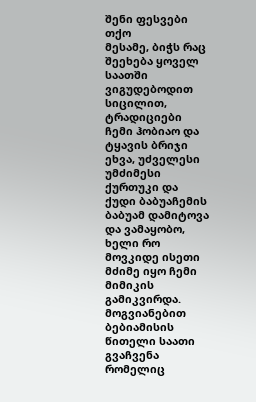შენი ფესვები თქო
მესამე, ბიჭს რაც შეეხება ყოველ საათში ვიგუდებოდით სიცილით, ტრადიციები ჩემი ჰობიაო და ტყავის ბრიჯი ეხვა, უძველესი უმძიმესი ქურთუკი და ქუდი ბაბუაჩემის ბაბუამ დამიტოვა და ვამაყობო, ხელი რო მოვკიდე ისეთი მძიმე იყო ჩემი მიმიკის გამიკვირდა. მოგვიანებით ბებიამისის წითელი საათი გვაჩვენა რომელიც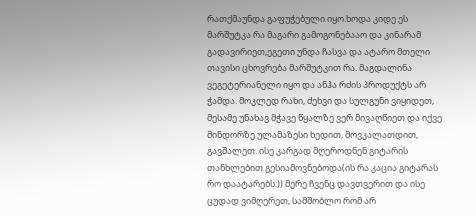რათქმაუნდა გაფუჭებული იყო.ხოდა კიდე ეს მარშუტკა რა მაგარი გამოგონებააო და კინარამ გადავირიეთ,ეგეთი უნდა ჩასვა და ატარო მთელი თავისი ცხოვრება მარშუტკით რა. მაგდალინა ვეგეტერიანელი იყო და ანჰა რძის პროდუქტს არ ჭამდა. მოკლედ რახი, ძეხვი და სულგუნი ვიყიდეთ, მესამე უნახავ მჭავე წყალზე ვერ მივაღწიეთ და იქვე მინდორზე ულამაზესი ხედით, მოვკალათდით, გავშალეთ. ისე კარგად მღეროდნენ გიტარის თანხლებით გესიამოვნებოდა(ის რა კაცია გიტარას რო დაატარებს:)) მერე ჩვენც დავთვერით და ისე ცუდად ვიმღერეთ, სამშობლო რომ არ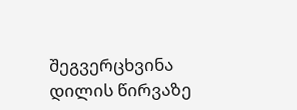შეგვერცხვინა დილის წირვაზე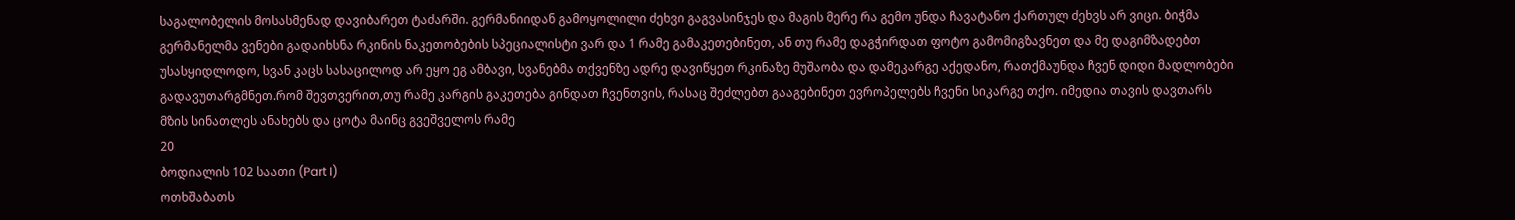საგალობელის მოსასმენად დავიბარეთ ტაძარში. გერმანიიდან გამოყოლილი ძეხვი გაგვასინჯეს და მაგის მერე რა გემო უნდა ჩავატანო ქართულ ძეხვს არ ვიცი. ბიჭმა გერმანელმა ვენები გადაიხსნა რკინის ნაკეთობების სპეციალისტი ვარ და 1 რამე გამაკეთებინეთ, ან თუ რამე დაგჭირდათ ფოტო გამომიგზავნეთ და მე დაგიმზადებთ უსასყიდლოდო, სვან კაცს სასაცილოდ არ ეყო ეგ ამბავი, სვანებმა თქვენზე ადრე დავიწყეთ რკინაზე მუშაობა და დამეკარგე აქედანო, რათქმაუნდა ჩვენ დიდი მადლობები გადავუთარგმნეთ.რომ შევთვერით,თუ რამე კარგის გაკეთება გინდათ ჩვენთვის, რასაც შეძლებთ გააგებინეთ ევროპელებს ჩვენი სიკარგე თქო. იმედია თავის დავთარს მზის სინათლეს ანახებს და ცოტა მაინც გვეშველოს რამე
20
ბოდიალის 102 საათი (Part I)
ოთხშაბათს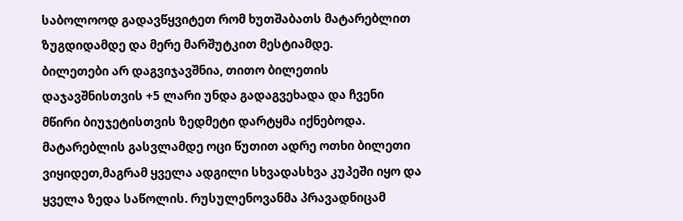საბოლოოდ გადავწყვიტეთ რომ ხუთშაბათს მატარებლით ზუგდიდამდე და მერე მარშუტკით მესტიამდე.
ბილეთები არ დაგვიჯავშნია, თითო ბილეთის დაჯავშნისთვის +5 ლარი უნდა გადაგვეხადა და ჩვენი მწირი ბიუჯეტისთვის ზედმეტი დარტყმა იქნებოდა. მატარებლის გასვლამდე ოცი წუთით ადრე ოთხი ბილეთი ვიყიდეთ,მაგრამ ყველა ადგილი სხვადასხვა კუპეში იყო და ყველა ზედა საწოლის. რუსულენოვანმა პრავადნიცამ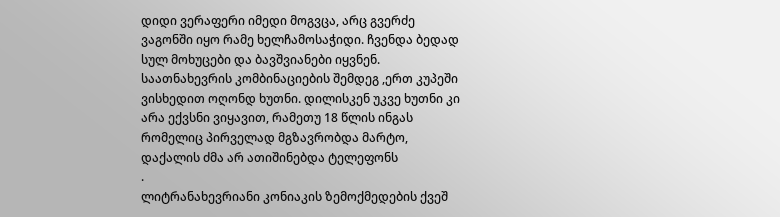დიდი ვერაფერი იმედი მოგვცა, არც გვერძე ვაგონში იყო რამე ხელჩამოსაჭიდი. ჩვენდა ბედად სულ მოხუცები და ბავშვიანები იყვნენ. საათნახევრის კომბინაციების შემდეგ ,ერთ კუპეში ვისხედით ოღონდ ხუთნი. დილისკენ უკვე ხუთნი კი არა ექვსნი ვიყავით, რამეთუ 18 წლის ინგას რომელიც პირველად მგზავრობდა მარტო, დაქალის ძმა არ ათიშინებდა ტელეფონს
.
ლიტრანახევრიანი კონიაკის ზემოქმედების ქვეშ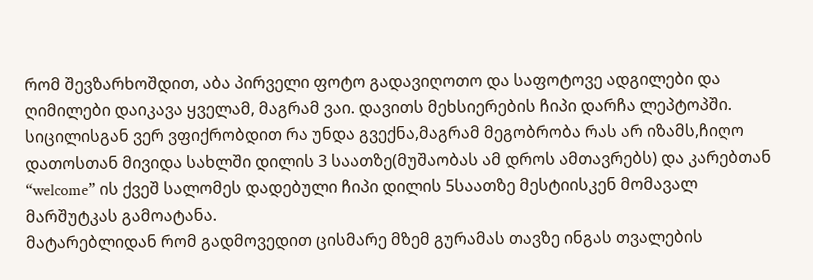რომ შევზარხოშდით, აბა პირველი ფოტო გადავიღოთო და საფოტოვე ადგილები და ღიმილები დაიკავა ყველამ, მაგრამ ვაი. დავითს მეხსიერების ჩიპი დარჩა ლეპტოპში. სიცილისგან ვერ ვფიქრობდით რა უნდა გვექნა,მაგრამ მეგობრობა რას არ იზამს,ჩიღო დათოსთან მივიდა სახლში დილის 3 საათზე(მუშაობას ამ დროს ამთავრებს) და კარებთან “welcome” ის ქვეშ სალომეს დადებული ჩიპი დილის 5საათზე მესტიისკენ მომავალ მარშუტკას გამოატანა.
მატარებლიდან რომ გადმოვედით ცისმარე მზემ გურამას თავზე ინგას თვალების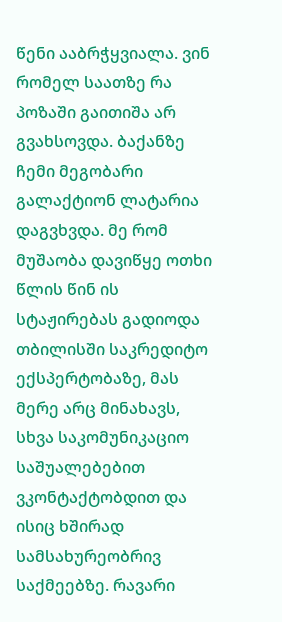წენი ააბრჭყვიალა. ვინ რომელ საათზე რა პოზაში გაითიშა არ გვახსოვდა. ბაქანზე ჩემი მეგობარი გალაქტიონ ლატარია დაგვხვდა. მე რომ მუშაობა დავიწყე ოთხი წლის წინ ის სტაჟირებას გადიოდა თბილისში საკრედიტო ექსპერტობაზე, მას მერე არც მინახავს, სხვა საკომუნიკაციო საშუალებებით ვკონტაქტობდით და ისიც ხშირად სამსახურეობრივ საქმეებზე. რავარი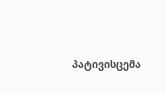პატივისცემა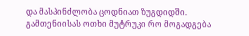და მასპინძლობა ცოდნიათ ზუგდიდში. გამთენიისას ოთხი მუტრუკი რო მოგადგება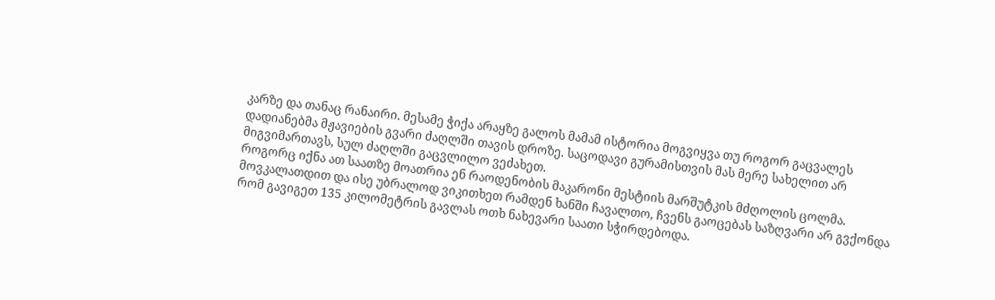კარზე და თანაც რანაირი. მესამე ჭიქა არაყზე გალოს მამამ ისტორია მოგვიყვა თუ როგორ გაცვალეს დადიანებმა მჟავიების გვარი ძაღლში თავის დროზე. საცოდავი გურამისთვის მას მერე სახელით არ მიგვიმართავს, სულ ძაღლში გაცვლილო ვეძახეთ.
როგორც იქნა ათ საათზე მოათრია ენ რაოდენობის მაკარონი მესტიის მარშუტკის მძღოლის ცოლმა. მოვკალათდით და ისე უბრალოდ ვიკითხეთ რამდენ ხანში ჩავალთო, ჩვენს გაოცებას საზღვარი არ გვქონდა რომ გავიგეთ 135 კილომეტრის გავლას ოთხ ნახევარი საათი სჭირდებოდა.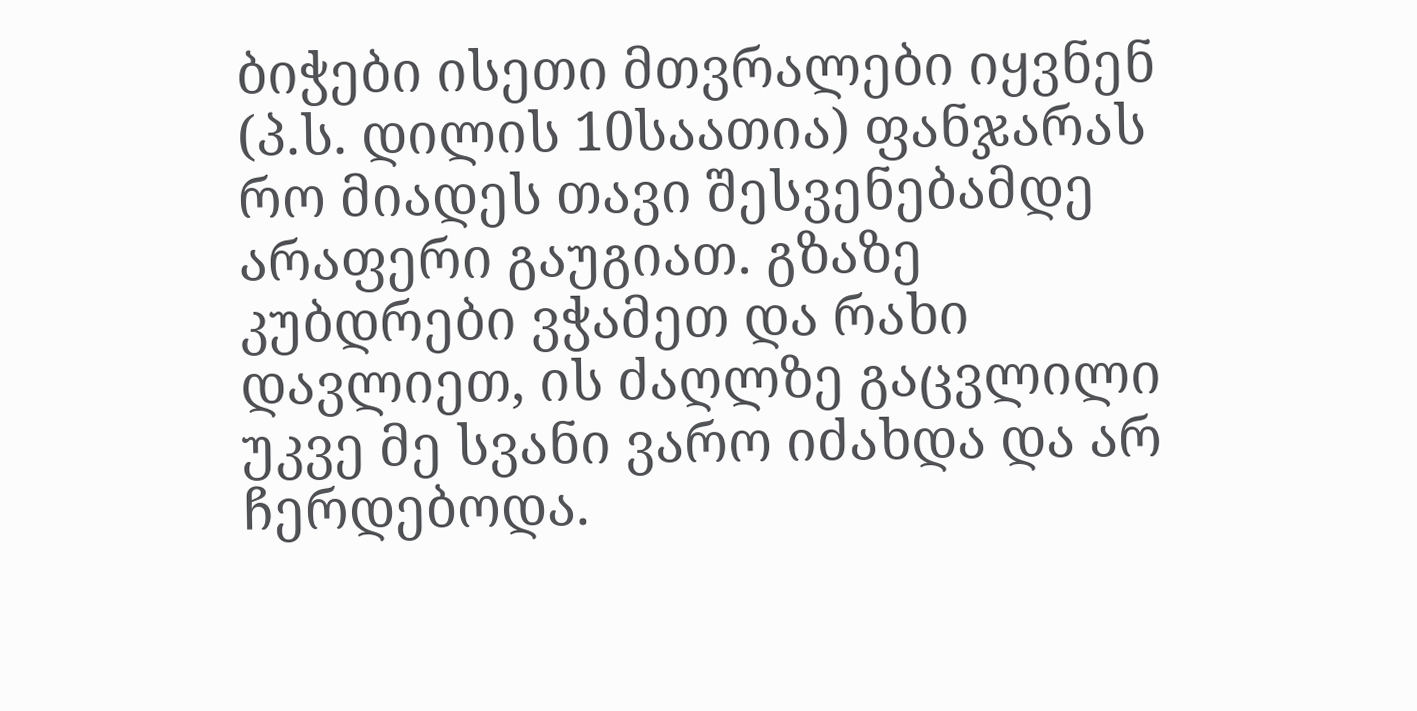ბიჭები ისეთი მთვრალები იყვნენ (პ.ს. დილის 10საათია) ფანჯარას რო მიადეს თავი შესვენებამდე არაფერი გაუგიათ. გზაზე კუბდრები ვჭამეთ და რახი დავლიეთ, ის ძაღლზე გაცვლილი უკვე მე სვანი ვარო იძახდა და არ ჩერდებოდა.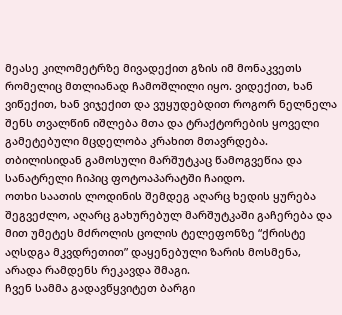მეასე კილომეტრზე მივადექით გზის იმ მონაკვეთს რომელიც მთლიანად ჩამოშლილი იყო. ვიდექით, ხან ვიწექით, ხან ვიჯექით და ვუყუდებდით როგორ ნელნელა შენს თვალწინ იშლება მთა და ტრაქტორების ყოველი გამეტებული მცდელობა კრახით მთავრდება. თბილისიდან გამოსული მარშუტკაც წამოგვეწია და სანატრელი ჩიპიც ფოტოაპარატში ჩაიდო.
ოთხი საათის ლოდინის შემდეგ აღარც ხედის ყურება შეგვეძლო, აღარც გახურებულ მარშუტკაში გაჩერება და მით უმეტეს მძროლის ცოლის ტელეფონზე “ქრისტე აღსდგა მკვდრეთით” დაყენებული ზარის მოსმენა, არადა რამდენს რეკავდა შმაგი.
ჩვენ სამმა გადავწყვიტეთ ბარგი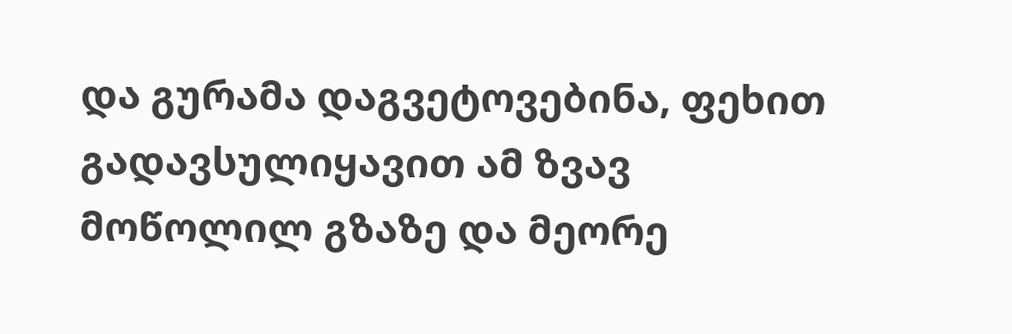და გურამა დაგვეტოვებინა, ფეხით გადავსულიყავით ამ ზვავ მოწოლილ გზაზე და მეორე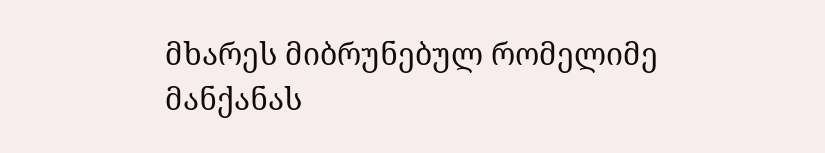მხარეს მიბრუნებულ რომელიმე მანქანას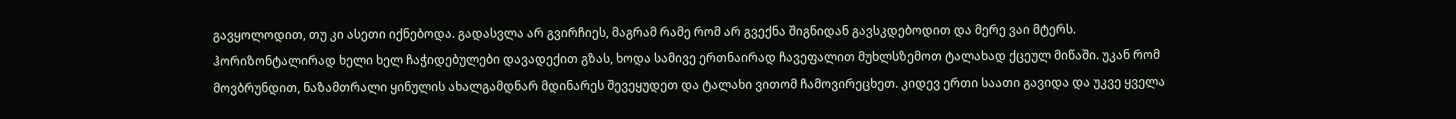გავყოლოდით, თუ კი ასეთი იქნებოდა. გადასვლა არ გვირჩიეს, მაგრამ რამე რომ არ გვექნა შიგნიდან გავსკდებოდით და მერე ვაი მტერს.
ჰორიზონტალირად ხელი ხელ ჩაჭიდებულები დავადექით გზას, ხოდა სამივე ერთნაირად ჩავეფალით მუხლსზემოთ ტალახად ქცეულ მიწაში. უკან რომ მოვბრუნდით, ნაზამთრალი ყინულის ახალგამდნარ მდინარეს შევეყუდეთ და ტალახი ვითომ ჩამოვირეცხეთ. კიდევ ერთი საათი გავიდა და უკვე ყველა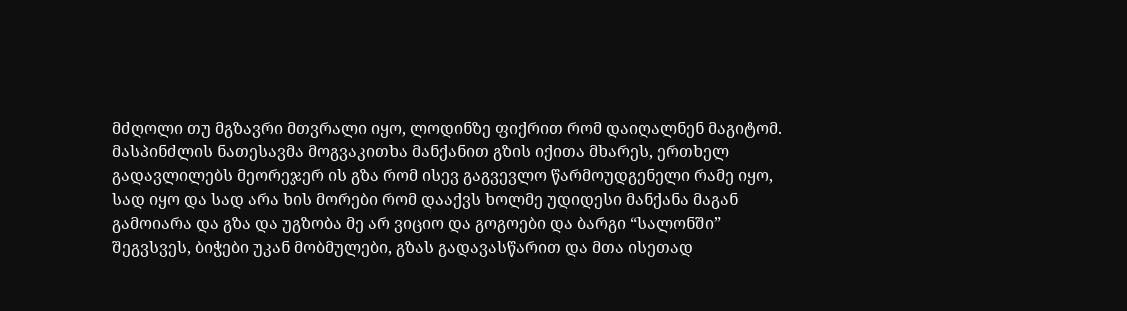მძღოლი თუ მგზავრი მთვრალი იყო, ლოდინზე ფიქრით რომ დაიღალნენ მაგიტომ. მასპინძლის ნათესავმა მოგვაკითხა მანქანით გზის იქითა მხარეს, ერთხელ გადავლილებს მეორეჯერ ის გზა რომ ისევ გაგვევლო წარმოუდგენელი რამე იყო, სად იყო და სად არა ხის მორები რომ დააქვს ხოლმე უდიდესი მანქანა მაგან გამოიარა და გზა და უგზობა მე არ ვიციო და გოგოები და ბარგი “სალონში” შეგვსვეს, ბიჭები უკან მობმულები, გზას გადავასწარით და მთა ისეთად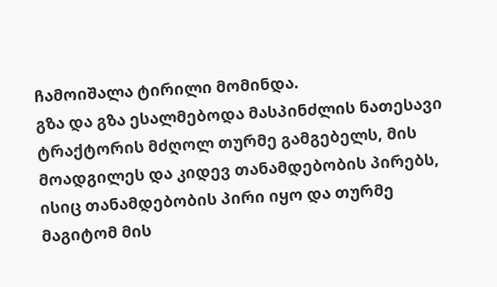ჩამოიშალა ტირილი მომინდა.
გზა და გზა ესალმებოდა მასპინძლის ნათესავი ტრაქტორის მძღოლ თურმე გამგებელს, მის მოადგილეს და კიდევ თანამდებობის პირებს, ისიც თანამდებობის პირი იყო და თურმე მაგიტომ მის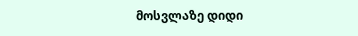მოსვლაზე დიდი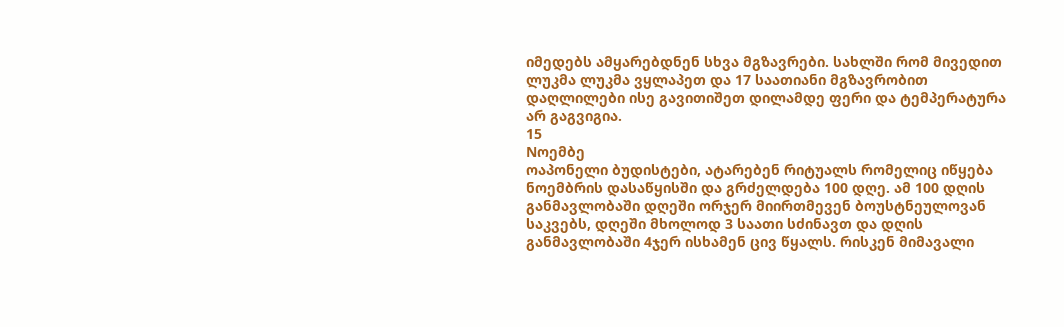იმედებს ამყარებდნენ სხვა მგზავრები. სახლში რომ მივედით ლუკმა ლუკმა ვყლაპეთ და 17 საათიანი მგზავრობით დაღლილები ისე გავითიშეთ დილამდე ფერი და ტემპერატურა არ გაგვიგია.
15
Nოემბე
ოაპონელი ბუდისტები, ატარებენ რიტუალს რომელიც იწყება ნოემბრის დასაწყისში და გრძელდება 100 დღე. ამ 100 დღის განმავლობაში დღეში ორჯერ მიირთმევენ ბოუსტნეულოვან საკვებს, დღეში მხოლოდ 3 საათი სძინავთ და დღის განმავლობაში 4ჯერ ისხამენ ცივ წყალს. რისკენ მიმავალი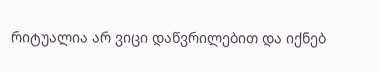რიტუალია არ ვიცი დაწვრილებით და იქნებ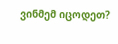ვინმემ იცოდეთ?